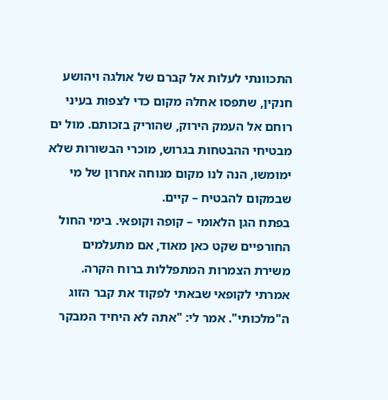התכוונתי לעלות אל קברם של אולגה ויהושע חנקין, שתפסו אחלה מקום כדי לצפות בעיני רוחם אל העמק הירוק, שהוריק בזכותם. מול ים מבטיחי ההבטחות בגרוש, מוכרי הבשורות שלא ימומשו, הנה לנו מקום מנוחה אחרון של מי שבמקום להבטיח – קיים.
בפתח הגן הלאומי – קופה וקופאי. בימי החול החורפיים שקט כאן מאוד, אם מתעלמים משירת הצמרות המתפללות ברוח הקרה. אמרתי לקופאי שבאתי לפקוד את קבר הזוג ה"מלכותי". אמר לי: "אתה לא היחיד המבקר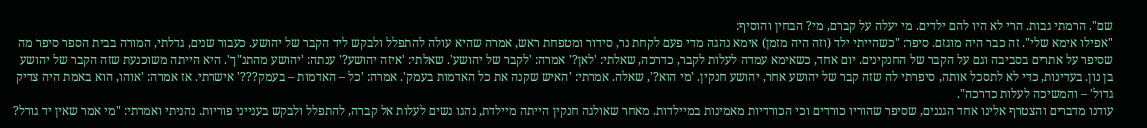שם". הרמתי גבות. הרי לא היו להם ילדים. מי יעלה על קברם, מי? הבחין והוסיף:
"אפילו אימא שלי". זה כבר היה מוגזם. סיפר: "כשהייתי ילד (וזה היה מזמן) אימא נהגה מדי פעם לקחת נר, סידור ומטפחת ראש, אמרה שהיא עולה להתפלל ולבקש ליד הקבר של יהושע. כעבור שנים, גדלתי, המורה בבית הספר סיפר מה שסיפר על אתרים בסביבה וגם על הקבר של החנקינים. יום אחד, כשאימא עמדה לעלות לקבר, כדרכה, שאלתי: 'לאן?' אמרה: 'לקבר של יהושע'. שאלתי: 'איזה יהושע?' ענתה: 'יהושע מהתנ"ך'. היא הייתה משוכנעת שזה הקבר של יהושע בן נון. בעדינות, כדי לא לתסכל אותה, סיפרתי לה שזה קבר של יהושע אחר, יהושע חנקין. 'מי הוא?', שאלה. אמרתי: 'האיש שקנה את כל האדמות בעמק'. אמרה: 'כל – האדמות – בעמק???' אישרתי. אז אמרה: 'אוהו, הוא באמת היה צדיק גדול' – והמשיכה לעלות כדרכה".
עודנו מדברים והצטרף אלינו אחד הגננים, שסיפר שהוריו כורדים וכי הכורדיות מאמינות במיילדות. מאחר שאולגה חנקין הייתה מיילדת, נהגו נשים לעלות אל קברה, להתפלל ולבקש בענייני פוריות. נהניתי ואמרתי: "מי אמר שאין יד גורל?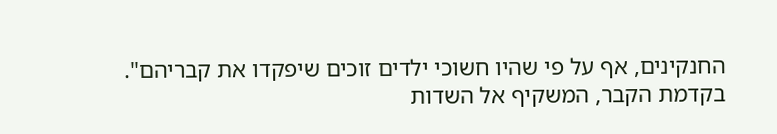החנקינים, אף על פי שהיו חשוכי ילדים זוכים שיפקדו את קבריהם".
בקדמת הקבר, המשקיף אל השדות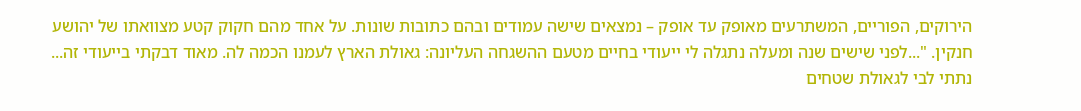הירוקים, הפוריים, המשתרעים מאופק עד אופק – נמצאים שישה עמודים ובהם כתובות שונות. על אחד מהם חקוק קטע מצוואתו של יהושע חנקין. "...לפני שישים שנה ומעלה נתגלה לי ייעודי בחיים מטעם ההשגחה העליונה: גאולת הארץ לעמנו הכמה לה. מאוד דבקתי בייעודי זה... נתתי לבי לגאולת שטחים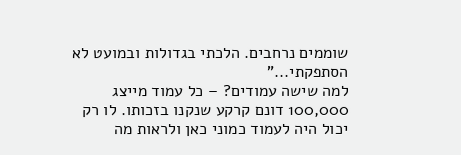שוממים נרחבים. הלכתי בגדולות ובמועט לא הסתפקתי..."
למה שישה עמודים? – כל עמוד מייצג 100,000 דונם קרקע שנקנו בזכותו. לו רק יכול היה לעמוד כמוני כאן ולראות מה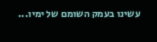עשינו בעמק השומם של ימיו...